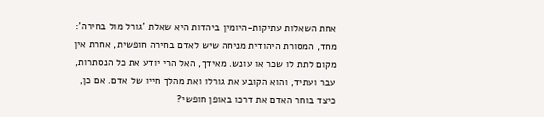אחת השאלות עתיקות-היומין ביהדות היא שאלת 'גורל מול בחירה': מחד, המסורת היהודית מניחה שיש לאדם בחירה חופשית, אחרת אין מקום לתת לו שכר או עונש. מאידך, האל הרי יודע את כל הנסתרות, עבר ועתיד, והוא הקובע את גורלו ואת מהלך חייו של אדם. אם כן, כיצד בוחר האדם את דרכו באופן חופשי?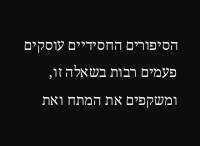הסיפורים החסידיים עוסקים פעמים רבות בשאלה זו, ומשקפים את המתח ואת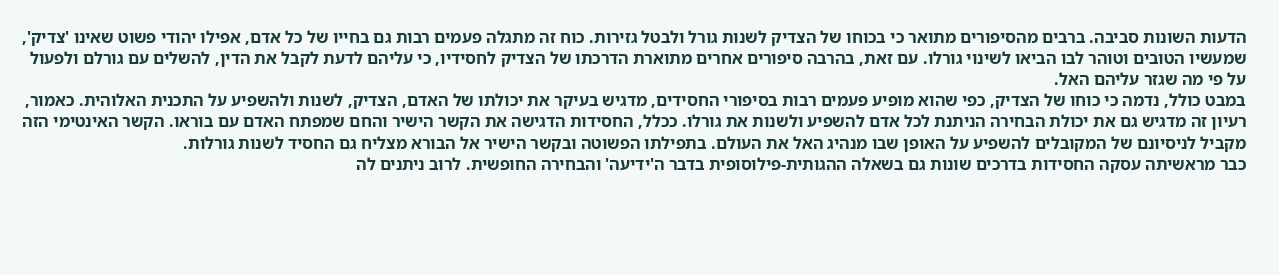הדעות השונות סביבה. ברבים מהסיפורים מתואר כי בכוחו של הצדיק לשנות גורל ולבטל גזירות. כוח זה מתגלה פעמים רבות גם בחייו של כל אדם, אפילו יהודי פשוט שאינו 'צדיק', שמעשיו הטובים וטוהר לבו הביאו לשינוי גורלו. עם זאת, בהרבה סיפורים אחרים מתוארת הדרכתו של הצדיק לחסידיו, כי עליהם לדעת לקבל את הדין, להשלים עם גורלם ולפעול על פי מה שגזר עליהם האל.
במבט כולל, נדמה כי כוחו של הצדיק, כפי שהוא מופיע פעמים רבות בסיפורי החסידים, מדגיש בעיקר את יכולתו של האדם, הצדיק, לשנות ולהשפיע על התכנית האלוהית. כאמור, רעיון זה מדגיש גם את יכולת הבחירה הניתנת לכל אדם להשפיע ולשנות את גורלו. ככלל, החסידות הדגישה את הקשר הישיר והחם שמפתח האדם עם בוראו. הקשר האינטימי הזה מקביל לניסיונם של המקובלים להשפיע על האופן שבו מנהיג האל את העולם. בתפילתו הפשוטה ובקשר הישיר אל הבורא מצליח גם החסיד לשנות גורלות.
כבר מראשיתה עסקה החסידות בדרכים שונות גם בשאלה ההגותית-פילוסופית בדבר ה'ידיעה' והבחירה החופשית. לרוב ניתנים לה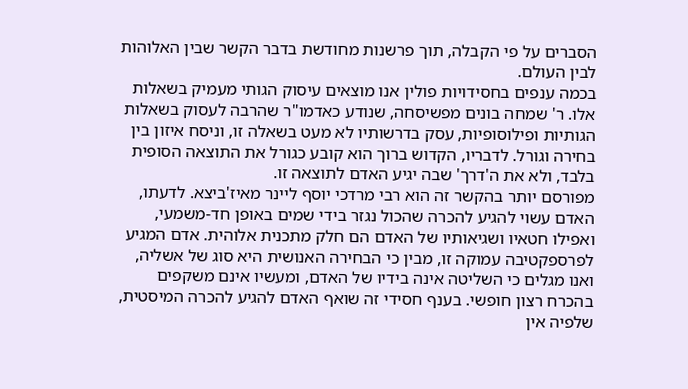הסברים על פי הקבלה, תוך פרשנות מחודשת בדבר הקשר שבין האלוהות לבין העולם.
בכמה ענפים בחסידויות פולין אנו מוצאים עיסוק הגותי מעמיק בשאלות אלו. ר' שמחה בונים מפשיסחה, שנודע כאדמו"ר שהרבה לעסוק בשאלות הגותיות ופילוסופיות, עסק בדרשותיו לא מעט בשאלה זו, וניסח איזון בין בחירה וגורל. לדבריו, הקדוש ברוך הוא קובע כגורל את התוצאה הסופית בלבד, ולא את ה'דרך' שבה יגיע האדם לתוצאה זו.
מפורסם יותר בהקשר זה הוא רבי מרדכי יוסף ליינר מאיז'ביצא. לדעתו, האדם עשוי להגיע להכרה שהכול נגזר בידי שמים באופן חד-משמעי, ואפילו חטאיו ושגיאותיו של האדם הם חלק מתכנית אלוהית. אדם המגיע לפרספקטיבה עמוקה זו, מבין כי הבחירה האנושית היא סוג של אשליה, ואנו מגלים כי השליטה אינה בידיו של האדם, ומעשיו אינם משקפים בהכרח רצון חופשי. בענף חסידי זה שואף האדם להגיע להכרה המיסטית, שלפיה אין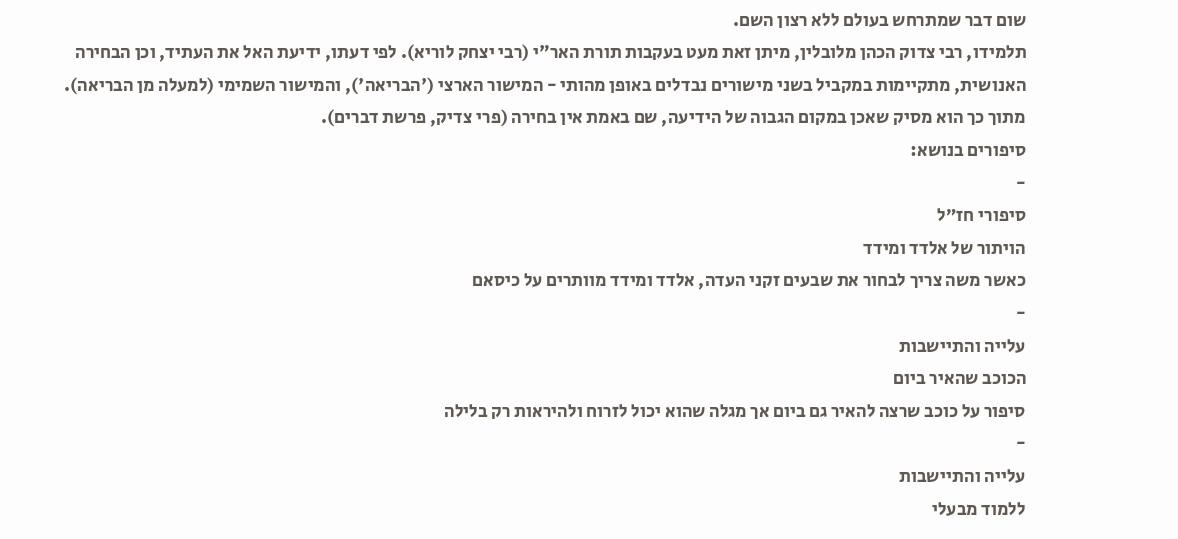שום דבר שמתרחש בעולם ללא רצון השם.
תלמידו, רבי צדוק הכהן מלובלין, מיתן זאת מעט בעקבות תורת האר"י (רבי יצחק לוריא). לפי דעתו, ידיעת האל את העתיד, וכן הבחירה האנושית, מתקיימות במקביל בשני מישורים נבדלים באופן מהותי - המישור הארצי ('הבריאה'), והמישור השמימי (למעלה מן הבריאה). מתוך כך הוא מסיק שאכן במקום הגבוה של הידיעה, שם באמת אין בחירה (פרי צדיק, פרשת דברים).
סיפורים בנושא:
-
סיפורי חז״ל
הויתור של אלדד ומידד
כאשר משה צריך לבחור את שבעים זקני העדה, אלדד ומידד מוותרים על כיסאם
-
עלייה והתיישבות
הכוכב שהאיר ביום
סיפור על כוכב שרצה להאיר גם ביום אך מגלה שהוא יכול לזרוח ולהיראות רק בלילה
-
עלייה והתיישבות
ללמוד מבעלי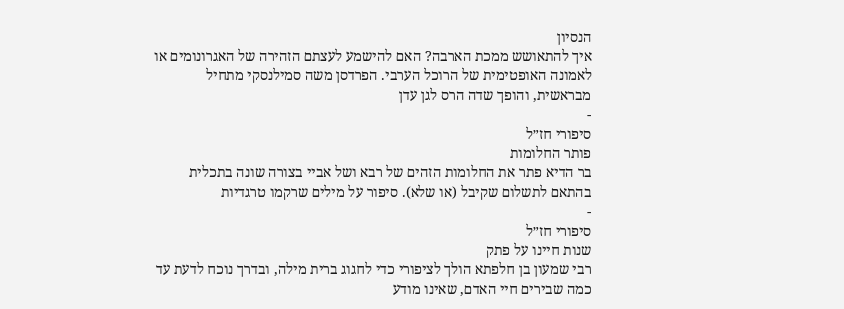הנסיון
איך להתאושש ממכת הארבה? האם להישמע לעצתם הזהירה של האגרונומים או לאמונה האופטימית של הרוכל הערבי. הפרדסן משה סמילנסקי מתחיל מבראשית, והופך שדה הרס לגן עדן
-
סיפורי חז״ל
פותר החלומות
בר הדיא פתר את החלומות הזהים של רבא ושל אביי בצורה שונה בתכלית בהתאם לתשלום שקיבל (או שלא). סיפור על מילים שרקמו טרגדיות
-
סיפורי חז״ל
שנות חיינו על פתק
רבי שמעון בן חלפתא הולך לציפורי כדי לחגוג ברית מילה, ובדרך נוכח לדעת עד כמה שבירים חיי האדם, שאינו מודע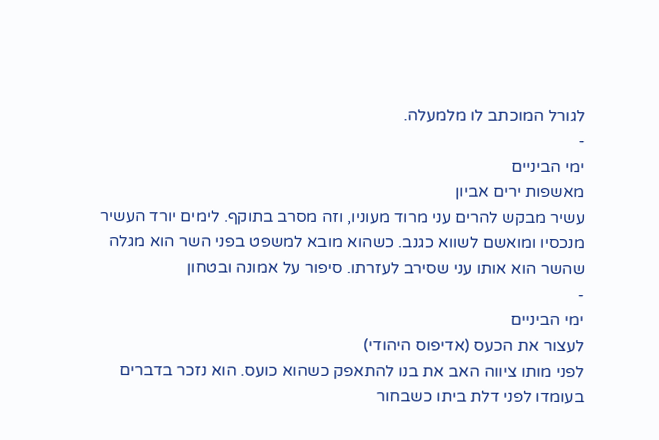לגורל המוכתב לו מלמעלה.
-
ימי הביניים
מאשפות ירים אביון
עשיר מבקש להרים עני מרוד מעוניו, וזה מסרב בתוקף. לימים יורד העשיר מנכסיו ומואשם לשווא כגנב. כשהוא מובא למשפט בפני השר הוא מגלה שהשר הוא אותו עני שסירב לעזרתו. סיפור על אמונה ובטחון
-
ימי הביניים
לעצור את הכעס (אדיפוס היהודי)
לפני מותו ציווה האב את בנו להתאפק כשהוא כועס. הוא נזכר בדברים בעומדו לפני דלת ביתו כשבחור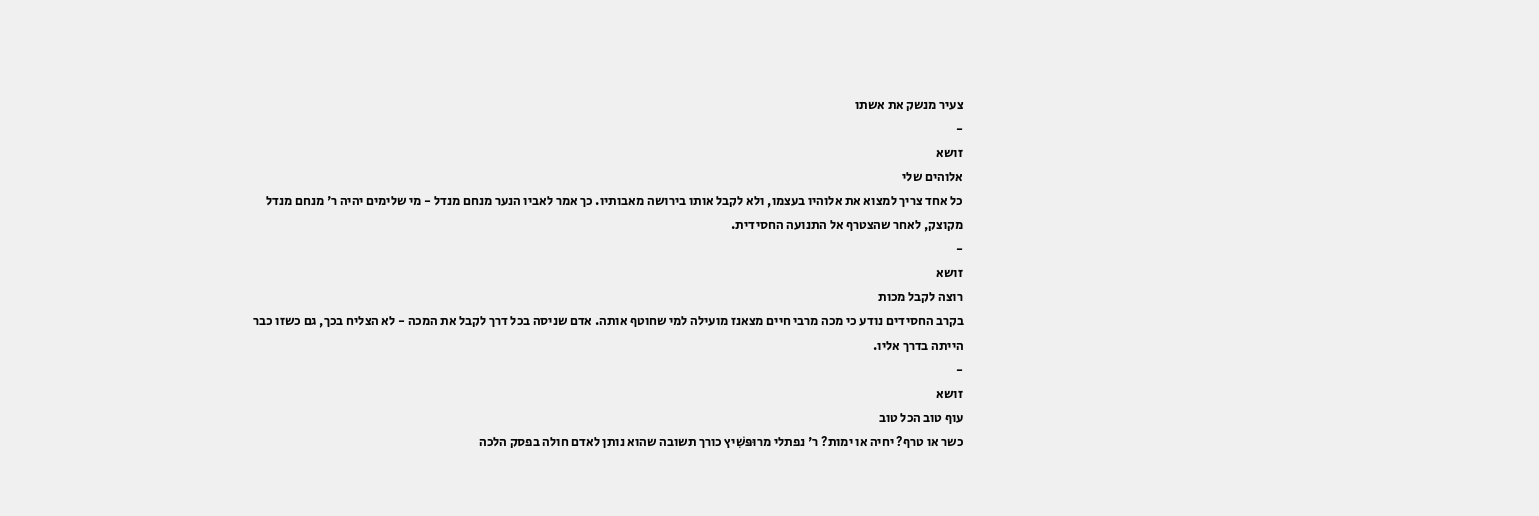צעיר מנשק את אשתו
-
זושא
אלוהים שלי
כל אחד צריך למצוא את אלוהיו בעצמו, ולא לקבל אותו בירושה מאבותיו. כך אמר לאביו הנער מנחם מנדל - מי שלימים יהיה ר' מנחם מנדל מקוצק, לאחר שהצטרף אל התנועה החסידית.
-
זושא
רוצה לקבל מכות
בקרב החסידים נודע כי מכה מרבי חיים מצאנז מועילה למי שחוטף אותה. אדם שניסה בכל דרך לקבל את המכה - לא הצליח בכך, גם כשזו כבר הייתה בדרך אליו.
-
זושא
עוף טוב הכל טוב
כשר או טרף? יחיה או ימות? ר' נפתלי מרוּפּשִׁיץ כורך תשובה שהוא נותן לאדם חולה בפסק הלכה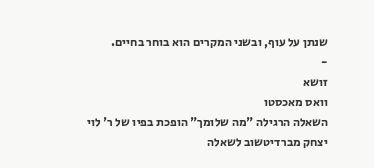שנתן על עוף, ובשני המקרים הוא בוחר בחיים.
-
זושא
וואס מאכסטו
השאלה הרגילה "מה שלומך" הופכת בפיו של ר' לוי יצחק מברדיטשוב לשאלה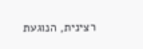רצינית, הנוגעת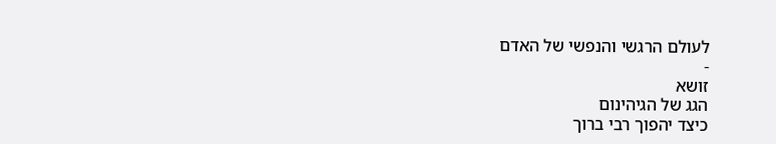לעולם הרגשי והנפשי של האדם
-
זושא
הגג של הגיהינום
כיצד יהפוך רבי ברוך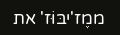ממֶז'יבּוֹּז' את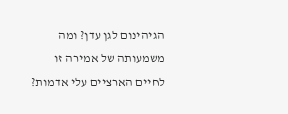הגיהינום לגן עדן? ומה משמעותה של אמירה זו לחיים הארציים עלי אדמות?